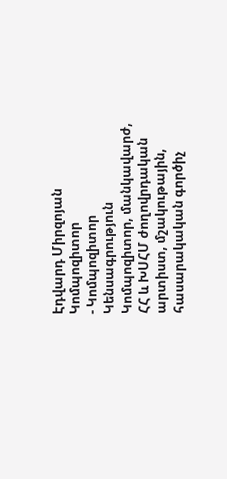Էդվարդ Միրզոյան
Կոմպոզիտոր
- Կոմպոզիտոր
Կենսագրություն
Կոմպոզիտոր, մանկավարժ, ՀՀ և ԽՍՀՄ ժողովրդական արտիստ, մշակութային, հասարակական գործիչ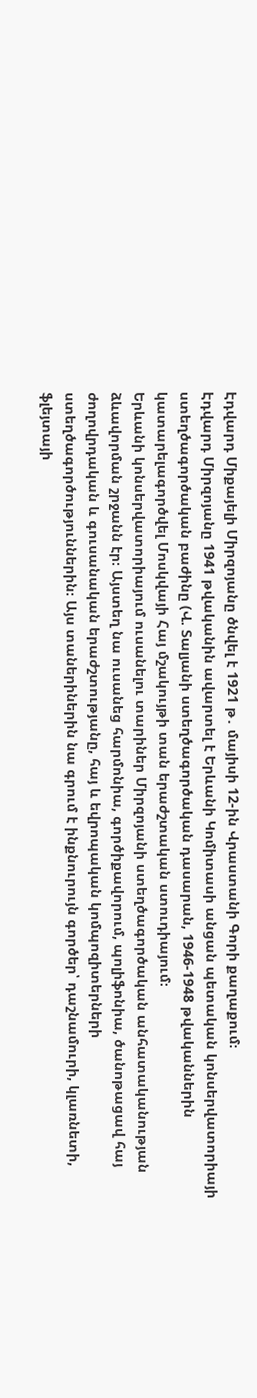Էդվարդ Միքայելի Միրզոյանը ծնվել է 1921 թ․ մայիսի 12-ին Վրաստանի Գորի քաղաքում։
Էդվարդ Միրզոյանը 1941 թվականին ավարտել է Երևանի Կոմիտասի անցան պետական կոնսերվատորիայի ստեղծագործական բաժինը (Վ. Տալյանի ստեղծագործական դասարան, 1946-1948 թվականներին կատարելագործվել Մոսկվայի Հայ մշակույթի տան երաժշտական ստուդիայում։
Երևանի կոնսերվատորիայում ուսանելու տարիներ Միրզոյանի ստեղծագործական անհատականության ձևավորման շրջանն էր։ Այստեղ նա ուսանեց հարմոնիա, գործիքավորում, պոլիֆոնիա, ծանոթացավ հայ ժողովրդական և գուսանական երաժշտությանը, հայ և եվրոպական կոմպոզիտերների ստեղծագործություններին։ Այս տաներիներին նա գրում է ինքնուրույն գործեր՝ դաշնամուրի, կլառնետի, ֆլեյտայի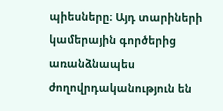պիեսները։ Այդ տարիների կամերային գործերից առանձնապես ժողովրդականություն են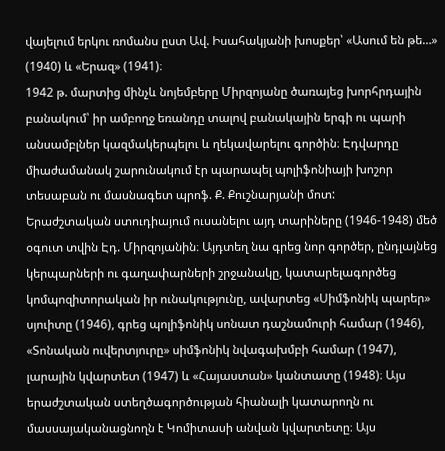վայելում երկու ռոմանս ըստ Ավ. Իսահակյանի խոսքեր՝ «Ասում են թե…» (1940) և «Երազ» (1941)։
1942 թ. մարտից մինչև նոյեմբերը Միրզոյանը ծառայեց խորհրդային բանակում՝ իր ամբողջ եռանդը տալով բանակային երգի ու պարի անսամբլներ կազմակերպելու և ղեկավարելու գործին։ Էդվարդը միաժամանակ շարունակում էր պարապել պոլիֆոնիայի խոշոր տեսաբան ու մասնագետ պրոֆ. Ք. Քուշնարյանի մոտ:
Երաժշտական ստուդիայում ուսանելու այդ տարիները (1946-1948) մեծ օգուտ տվին Էդ. Միրզոյանին։ Այդտեղ նա գրեց նոր գործեր, ընդլայնեց կերպարների ու գաղափարների շրջանակը, կատարելագործեց կոմպոզիտորական իր ունակությունը, ավարտեց «Սիմֆոնիկ պարեր» սյուիտը (1946), գրեց պոլիֆոնիկ սոնատ դաշնամուրի համար (1946), «Տոնական ուվերտյուրը» սիմֆոնիկ նվագախմբի համար (1947), լարային կվարտետ (1947) և «Հայաստան» կանտատը (1948)։ Այս երաժշտական ստեղծագործության հիանալի կատարողն ու մասսայականացնողն է Կոմիտասի անվան կվարտետը։ Այս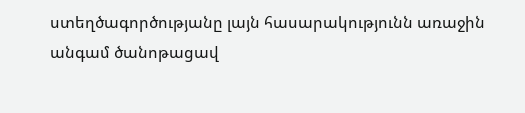ստեղծագործությանը լայն հասարակությունն առաջին անգամ ծանոթացավ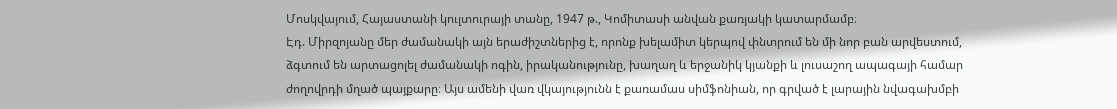Մոսկվայում, Հայաստանի կուլտուրայի տանը, 1947 թ., Կոմիտասի անվան քառյակի կատարմամբ։
Էդ. Միրզոյանը մեր ժամանակի այն երաժիշտներից է, որոնք խելամիտ կերպով փնտրում են մի նոր բան արվեստում, ձգտում են արտացոլել ժամանակի ոգին, իրականությունը, խաղաղ և երջանիկ կյանքի և լուսաշող ապագայի համար ժողովրդի մղած պայքարը։ Այս ամենի վառ վկայությունն է քառամաս սիմֆոնիան, որ գրված է լարային նվագախմբի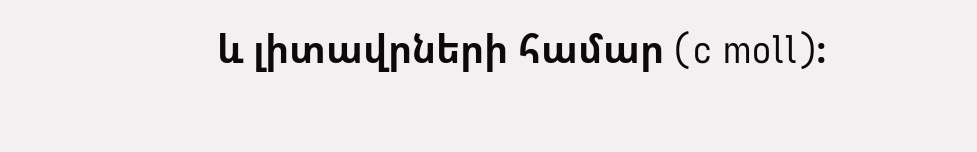և լիտավրների համար (c moll)։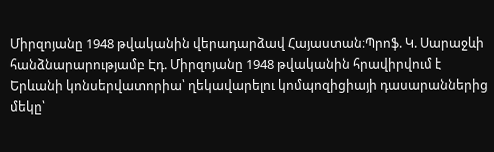Միրզոյանը 1948 թվականին վերադարձավ Հայաստան։Պրոֆ. Կ. Սարաջևի հանձնարարությամբ Էդ. Միրզոյանը 1948 թվականին հրավիրվում է Երևանի կոնսերվատորիա՝ ղեկավարելու կոմպոզիցիայի դասարաններից մեկը՝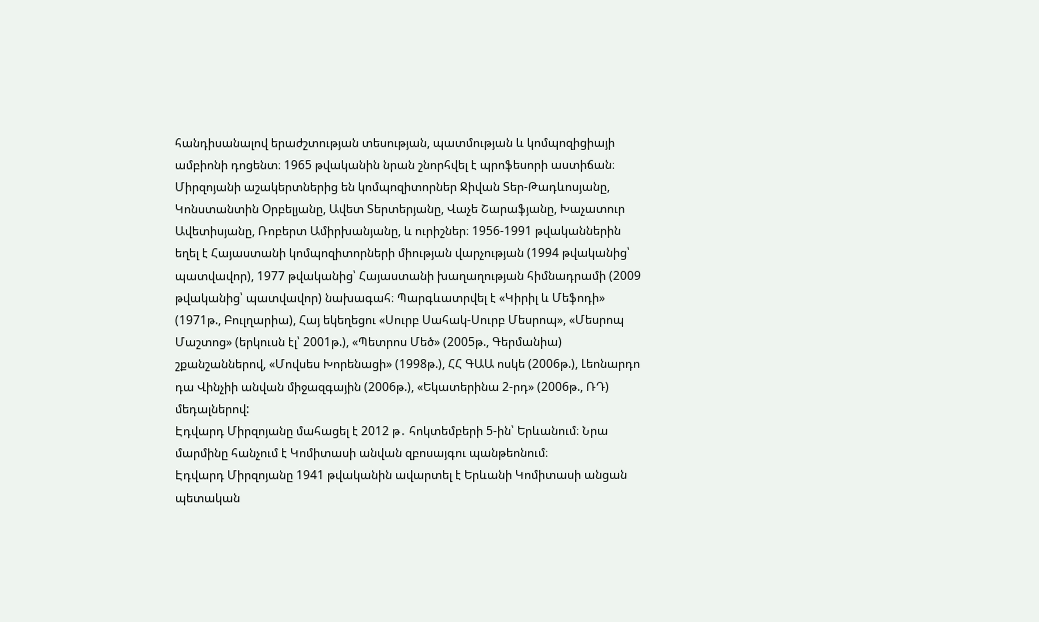հանդիսանալով երաժշտության տեսության, պատմության և կոմպոզիցիայի ամբիոնի դոցենտ։ 1965 թվականին նրան շնորհվել է պրոֆեսորի աստիճան։ Միրզոյանի աշակերտներից են կոմպոզիտորներ Ջիվան Տեր-Թադևոսյանը, Կոնստանտին Օրբելյանը, Ավետ Տերտերյանը, Վաչե Շարաֆյանը, Խաչատուր Ավետիսյանը, Ռոբերտ Ամիրխանյանը, և ուրիշներ։ 1956-1991 թվականներին եղել է Հայաստանի կոմպոզիտորների միության վարչության (1994 թվականից՝ պատվավոր), 1977 թվականից՝ Հայաստանի խաղաղության հիմնադրամի (2009 թվականից՝ պատվավոր) նախագահ։ Պարգևատրվել է «Կիրիլ և Մեֆոդի» (1971թ., Բուլղարիա), Հայ եկեղեցու «Սուրբ Սահակ-Սուրբ Մեսրոպ», «Մեսրոպ Մաշտոց» (երկուսն էլ՝ 2001թ.), «Պետրոս Մեծ» (2005թ., Գերմանիա) շքանշաններով, «Մովսես Խորենացի» (1998թ.), ՀՀ ԳԱԱ ոսկե (2006թ.), Լեոնարդո դա Վինչիի անվան միջազգային (2006թ.), «Եկատերինա 2-րդ» (2006թ., ՌԴ) մեդալներով:
Էդվարդ Միրզոյանը մահացել է 2012 թ․ հոկտեմբերի 5-ին՝ Երևանում։ Նրա մարմինը հանչում է Կոմիտասի անվան զբոսայգու պանթեոնում։
Էդվարդ Միրզոյանը 1941 թվականին ավարտել է Երևանի Կոմիտասի անցան պետական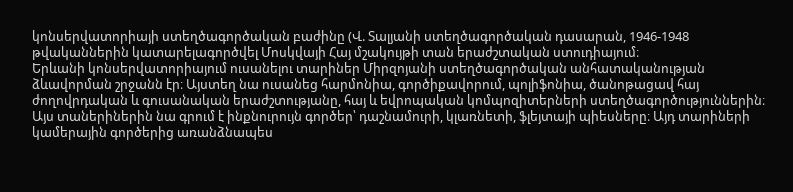կոնսերվատորիայի ստեղծագործական բաժինը (Վ. Տալյանի ստեղծագործական դասարան, 1946-1948 թվականներին կատարելագործվել Մոսկվայի Հայ մշակույթի տան երաժշտական ստուդիայում։
Երևանի կոնսերվատորիայում ուսանելու տարիներ Միրզոյանի ստեղծագործական անհատականության ձևավորման շրջանն էր։ Այստեղ նա ուսանեց հարմոնիա, գործիքավորում, պոլիֆոնիա, ծանոթացավ հայ ժողովրդական և գուսանական երաժշտությանը, հայ և եվրոպական կոմպոզիտերների ստեղծագործություններին։ Այս տաներիներին նա գրում է ինքնուրույն գործեր՝ դաշնամուրի, կլառնետի, ֆլեյտայի պիեսները։ Այդ տարիների կամերային գործերից առանձնապես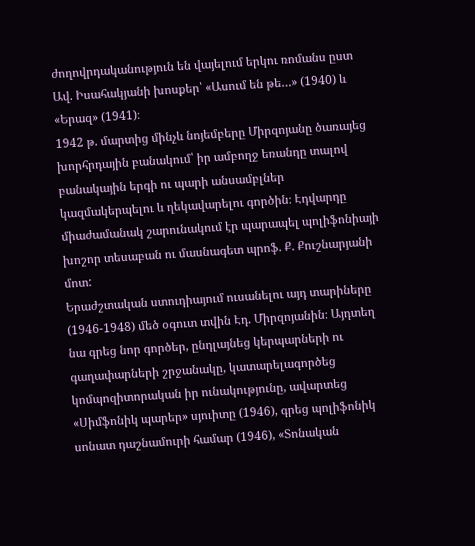ժողովրդականություն են վայելում երկու ռոմանս ըստ Ավ. Իսահակյանի խոսքեր՝ «Ասում են թե…» (1940) և «Երազ» (1941)։
1942 թ. մարտից մինչև նոյեմբերը Միրզոյանը ծառայեց խորհրդային բանակում՝ իր ամբողջ եռանդը տալով բանակային երգի ու պարի անսամբլներ կազմակերպելու և ղեկավարելու գործին։ Էդվարդը միաժամանակ շարունակում էր պարապել պոլիֆոնիայի խոշոր տեսաբան ու մասնագետ պրոֆ. Ք. Քուշնարյանի մոտ:
Երաժշտական ստուդիայում ուսանելու այդ տարիները (1946-1948) մեծ օգուտ տվին Էդ. Միրզոյանին։ Այդտեղ նա գրեց նոր գործեր, ընդլայնեց կերպարների ու գաղափարների շրջանակը, կատարելագործեց կոմպոզիտորական իր ունակությունը, ավարտեց «Սիմֆոնիկ պարեր» սյուիտը (1946), գրեց պոլիֆոնիկ սոնատ դաշնամուրի համար (1946), «Տոնական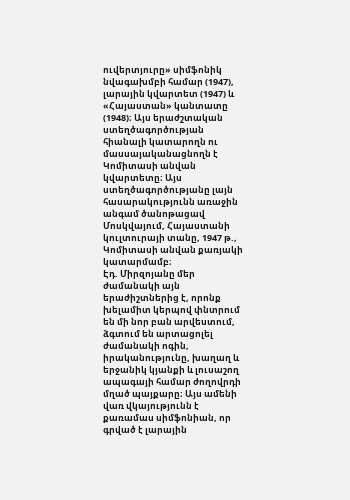ուվերտյուրը» սիմֆոնիկ նվագախմբի համար (1947), լարային կվարտետ (1947) և «Հայաստան» կանտատը (1948)։ Այս երաժշտական ստեղծագործության հիանալի կատարողն ու մասսայականացնողն է Կոմիտասի անվան կվարտետը։ Այս ստեղծագործությանը լայն հասարակությունն առաջին անգամ ծանոթացավ Մոսկվայում, Հայաստանի կուլտուրայի տանը, 1947 թ., Կոմիտասի անվան քառյակի կատարմամբ։
Էդ. Միրզոյանը մեր ժամանակի այն երաժիշտներից է, որոնք խելամիտ կերպով փնտրում են մի նոր բան արվեստում, ձգտում են արտացոլել ժամանակի ոգին, իրականությունը, խաղաղ և երջանիկ կյանքի և լուսաշող ապագայի համար ժողովրդի մղած պայքարը։ Այս ամենի վառ վկայությունն է քառամաս սիմֆոնիան, որ գրված է լարային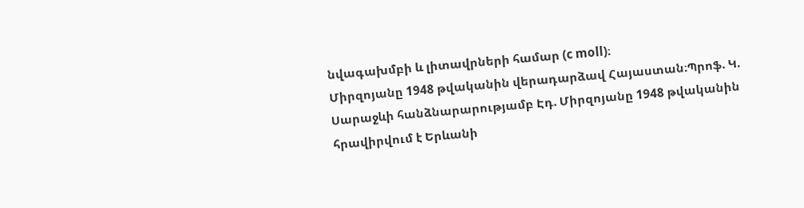նվագախմբի և լիտավրների համար (c moll)։
Միրզոյանը 1948 թվականին վերադարձավ Հայաստան։Պրոֆ. Կ. Սարաջևի հանձնարարությամբ Էդ. Միրզոյանը 1948 թվականին հրավիրվում է Երևանի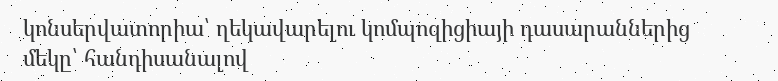կոնսերվատորիա՝ ղեկավարելու կոմպոզիցիայի դասարաններից մեկը՝ հանդիսանալով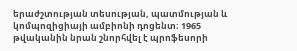երաժշտության տեսության, պատմության և կոմպոզիցիայի ամբիոնի դոցենտ։ 1965 թվականին նրան շնորհվել է պրոֆեսորի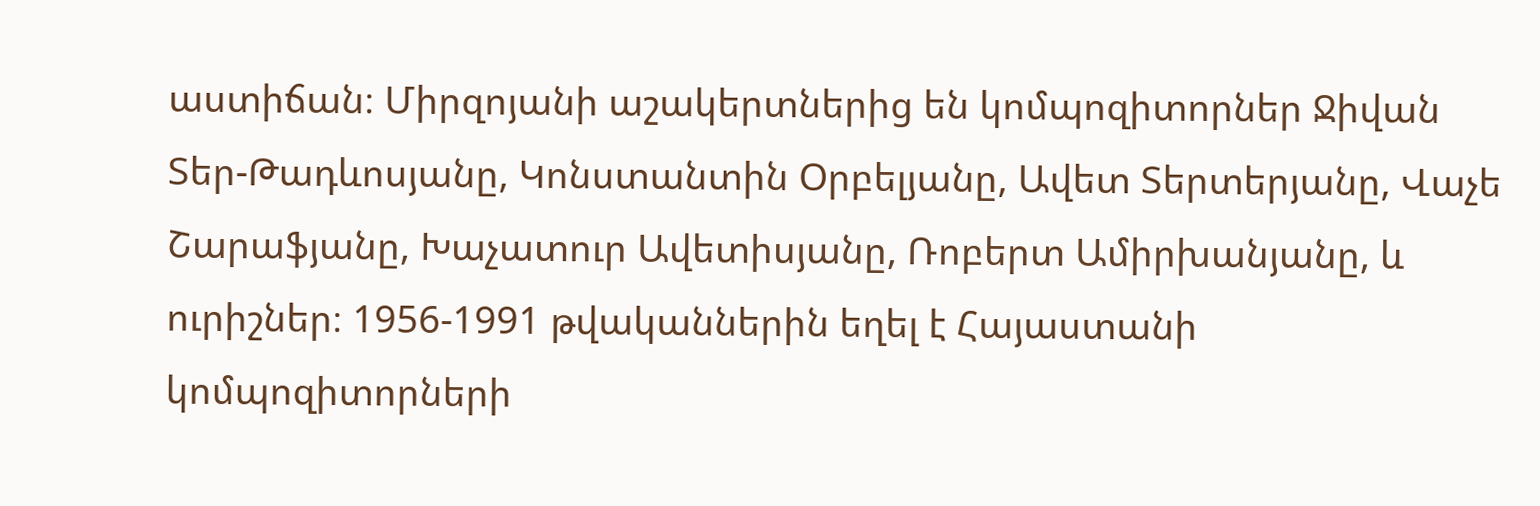աստիճան։ Միրզոյանի աշակերտներից են կոմպոզիտորներ Ջիվան Տեր-Թադևոսյանը, Կոնստանտին Օրբելյանը, Ավետ Տերտերյանը, Վաչե Շարաֆյանը, Խաչատուր Ավետիսյանը, Ռոբերտ Ամիրխանյանը, և ուրիշներ։ 1956-1991 թվականներին եղել է Հայաստանի կոմպոզիտորների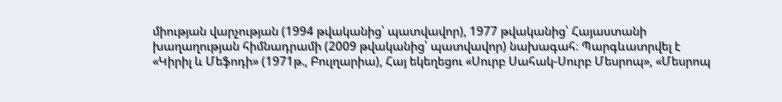միության վարչության (1994 թվականից՝ պատվավոր), 1977 թվականից՝ Հայաստանի խաղաղության հիմնադրամի (2009 թվականից՝ պատվավոր) նախագահ։ Պարգևատրվել է «Կիրիլ և Մեֆոդի» (1971թ., Բուլղարիա), Հայ եկեղեցու «Սուրբ Սահակ-Սուրբ Մեսրոպ», «Մեսրոպ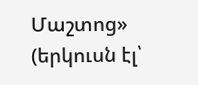Մաշտոց» (երկուսն էլ՝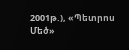2001թ.), «Պետրոս Մեծ»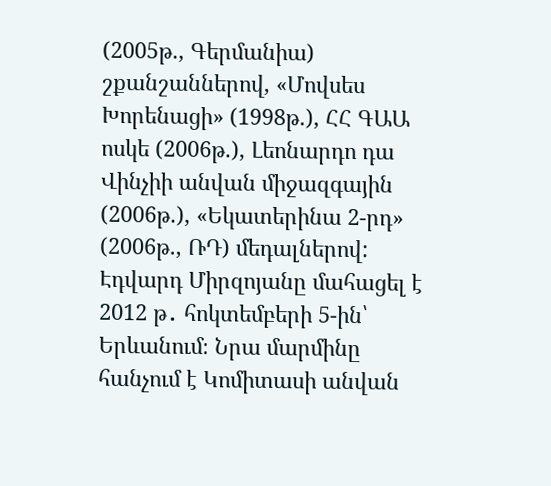(2005թ., Գերմանիա) շքանշաններով, «Մովսես Խորենացի» (1998թ.), ՀՀ ԳԱԱ ոսկե (2006թ.), Լեոնարդո դա Վինչիի անվան միջազգային (2006թ.), «Եկատերինա 2-րդ» (2006թ., ՌԴ) մեդալներով:
Էդվարդ Միրզոյանը մահացել է 2012 թ․ հոկտեմբերի 5-ին՝ Երևանում։ Նրա մարմինը հանչում է Կոմիտասի անվան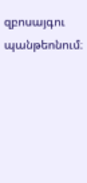զբոսայգու պանթեոնում։